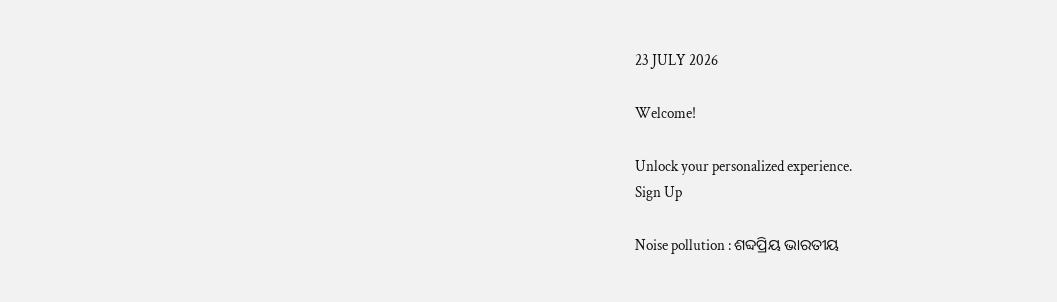23 JULY 2026

Welcome!

Unlock your personalized experience.
Sign Up

Noise pollution : ଶବ୍ଦପ୍ରିୟ ଭାରତୀୟ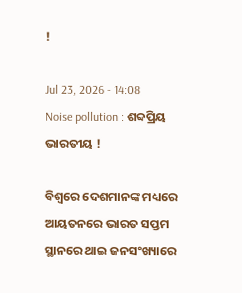!

Jul 23, 2026 - 14:08
Noise pollution : ଶବ୍ଦପ୍ରିୟ ଭାରତୀୟ !

ବିଶ୍ୱରେ ଦେଶମାନଙ୍କ ମଧ୍ୟରେ ଆୟତନରେ ଭାରତ ସପ୍ତମ ସ୍ଥାନରେ ଥାଇ ଜନସଂଖ୍ୟାରେ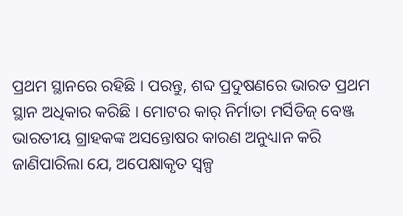ପ୍ରଥମ ସ୍ଥାନରେ ରହିଛି । ପରନ୍ତୁ, ଶବ୍ଦ ପ୍ରଦୁଷଣରେ ଭାରତ ପ୍ରଥମ ସ୍ଥାନ ଅଧିକାର କରିଛି । ମୋଟର କାର୍‌ ନିର୍ମାତା ମର୍ସିଡିଜ୍‌ ବେଞ୍ଜ ଭାରତୀୟ ଗ୍ରାହକଙ୍କ ଅସନ୍ତୋଷର କାରଣ ଅନୁଧ୍ୟାନ କରି ଜାଣିପାରିଲା ଯେ, ଅପେକ୍ଷାକୃତ ସ୍ୱଳ୍ପ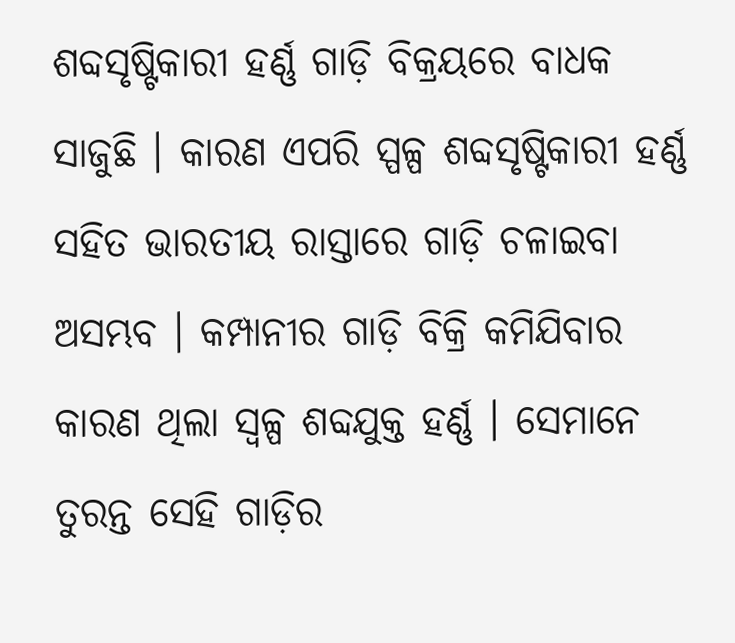ଶବ୍ଦସୃଷ୍ଟିକାରୀ ହର୍ଣ୍ଣ ଗାଡ଼ି ବିକ୍ରୟରେ ବାଧକ ସାଜୁଛି । କାରଣ ଏପରି ସ୍ପଳ୍ପ ଶବ୍ଦସୃଷ୍ଟିକାରୀ ହର୍ଣ୍ଣ ସହିତ ଭାରତୀୟ ରାସ୍ତାରେ ଗାଡ଼ି ଚଳାଇବା ଅସମ୍ଭବ । କମ୍ପାନୀର ଗାଡ଼ି ବିକ୍ରି କମିଯିବାର କାରଣ ଥିଲା ସ୍ୱଳ୍ପ ଶବ୍ଦଯୁକ୍ତ ହର୍ଣ୍ଣ । ସେମାନେ ତୁରନ୍ତ ସେହି ଗାଡ଼ିର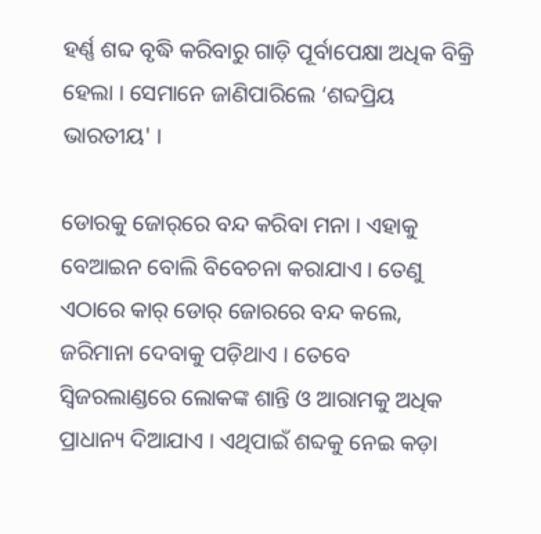ହର୍ଣ୍ଣ ଶବ୍ଦ ବୃଦ୍ଧି କରିବାରୁ ଗାଡ଼ି ପୂର୍ବାପେକ୍ଷା ଅଧିକ ବିକ୍ରି ହେଲା । ସେମାନେ ଜାଣିପାରିଲେ ‘ଶବ୍ଦପ୍ରିୟ ଭାରତୀୟ' ।

ଡୋରକୁ ଜୋର୍‌ରେ ବନ୍ଦ କରିବା ମନା । ଏହାକୁ ବେଆଇନ ବୋଲି ବିବେଚନା କରାଯାଏ । ତେଣୁ ଏଠାରେ କାର୍‌ ଡୋର୍‌ ଜୋରରେ ବନ୍ଦ କଲେ, ଜରିମାନା ଦେବାକୁ ପଡ଼ିଥାଏ । ତେବେ ସ୍ୱିଜରଲାଣ୍ଡରେ ଲୋକଙ୍କ ଶାନ୍ତି ଓ ଆରାମକୁ ଅଧିକ ପ୍ରାଧାନ୍ୟ ଦିଆଯାଏ । ଏଥିପାଇଁ ଶବ୍ଦକୁ ନେଇ କଡ଼ା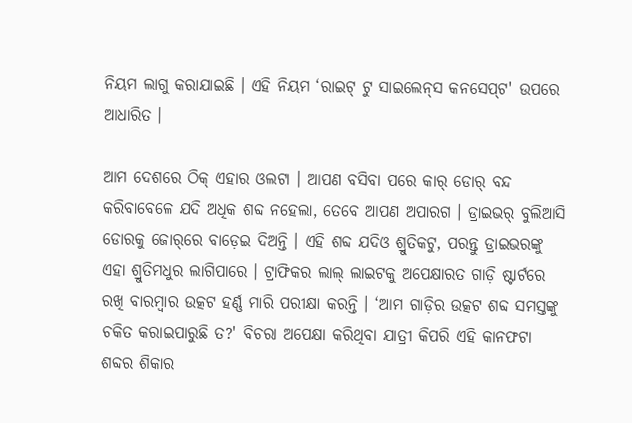ନିୟମ ଲାଗୁ କରାଯାଇଛି । ଏହି ନିୟମ ‘ରାଇଟ୍‌ ଟୁ ସାଇଲେନ୍‌ସ କନସେପ୍‌ଟ' ଉପରେ ଆଧାରିତ ।

ଆମ ଦେଶରେ ଠିକ୍‌ ଏହାର ଓଲଟା । ଆପଣ ବସିବା ପରେ କାର୍‌ ଡୋର୍‌ ବନ୍ଦ କରିବାବେଳେ ଯଦି ଅଧିକ ଶବ୍ଦ ନହେଲା, ତେବେ ଆପଣ ଅପାରଗ । ଡ୍ରାଇଭର୍‌ ବୁଲିଆସି ଡୋରକୁ ଜୋର୍‌ରେ ବାଡ଼େଇ ଦିଅନ୍ତି । ଏହି ଶବ୍ଦ ଯଦିଓ ଶ୍ରୁତିକଟୁ, ପରନ୍ତୁ ଡ୍ରାଇଭରଙ୍କୁ ଏହା ଶ୍ରୁତିମଧୁର ଲାଗିପାରେ । ଟ୍ରାଫିକର ଲାଲ୍‌ ଲାଇଟକୁ ଅପେକ୍ଷାରତ ଗାଡ଼ି ଷ୍ଟାର୍ଟରେ ରଖି ବାରମ୍ବାର ଉତ୍କଟ ହର୍ଣ୍ଣ ମାରି ପରୀକ୍ଷା କରନ୍ତି । ‘ଆମ ଗାଡ଼ିର ଉତ୍କଟ ଶବ୍ଦ ସମସ୍ତଙ୍କୁ ଚକିତ କରାଇପାରୁଛି ତ?' ବିଚରା ଅପେକ୍ଷା କରିଥିବା ଯାତ୍ରୀ କିପରି ଏହି କାନଫଟା ଶବ୍ଦର ଶିକାର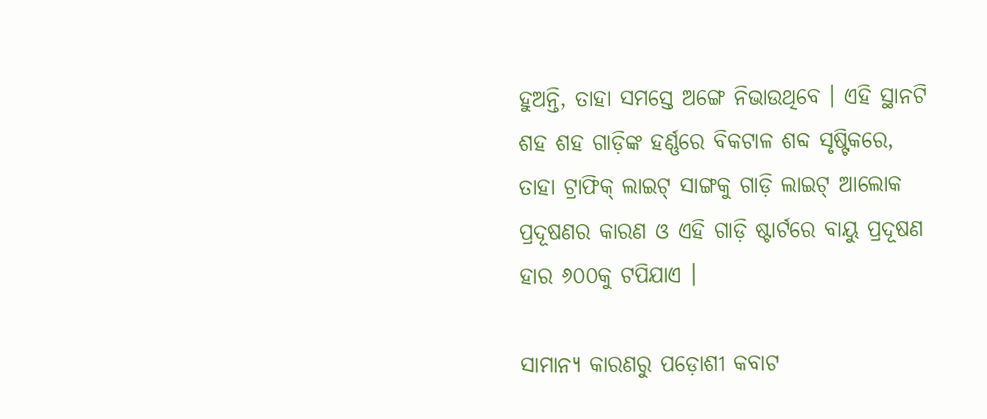ହୁଅନ୍ତି, ତାହା ସମସ୍ତେ ଅଙ୍ଗେ ନିଭାଉଥିବେ । ଏହି ସ୍ଥାନଟି ଶହ ଶହ ଗାଡ଼ିଙ୍କ ହର୍ଣ୍ଣରେ ବିକଟାଳ ଶବ୍ଦ ସୃଷ୍ଟିକରେ, ତାହା ଟ୍ରାଫିକ୍‌ ଲାଇଟ୍‌ ସାଙ୍ଗକୁ ଗାଡ଼ି ଲାଇଟ୍‌ ଆଲୋକ ପ୍ରଦୂଷଣର କାରଣ ଓ ଏହି ଗାଡ଼ି ଷ୍ଟାର୍ଟରେ ବାୟୁ ପ୍ରଦୂଷଣ ହାର ୬୦୦କୁ ଟପିଯାଏ ।

ସାମାନ୍ୟ କାରଣରୁ ପଡ଼ୋଶୀ କବାଟ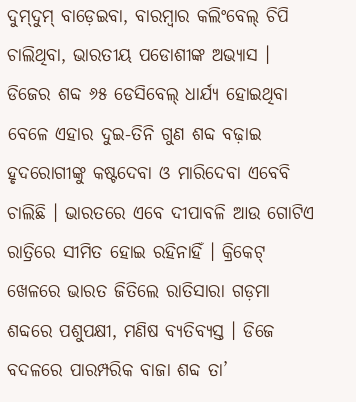ଦୁମ୍‌ଦୁମ୍‌ ବାଡ଼େଇବା, ବାରମ୍ବାର କଲିଂବେଲ୍‌ ଚିପି ଚାଲିଥିବା, ଭାରତୀୟ ପଡୋଶୀଙ୍କ ଅଭ୍ୟାସ । ଡିଜେର ଶବ୍ଦ ୬୫ ଡେସିବେଲ୍‌ ଧାର୍ଯ୍ୟ ହୋଇଥିବା ବେଳେ ଏହାର ଦୁଇ-ତିନି ଗୁଣ ଶବ୍ଦ ବଢ଼ାଇ ହୃଦରୋଗୀଙ୍କୁ କଷ୍ଟଦେବା ଓ ମାରିଦେବା ଏବେବି ଚାଲିଛି । ଭାରତରେ ଏବେ ଦୀପାବଳି ଆଉ ଗୋଟିଏ ରାତ୍ରିରେ ସୀମିତ ହୋଇ ରହିନାହିଁ । କ୍ରିକେଟ୍‌ ଖେଳରେ ଭାରତ ଜିତିଲେ ରାତିସାରା ଗଡ଼ମା ଶବ୍ଦରେ ପଶୁପକ୍ଷୀ, ମଣିଷ ବ୍ୟତିବ୍ୟସ୍ତ । ଡିଜେ ବଦଳରେ ପାରମ୍ପରିକ ବାଜା ଶବ୍ଦ ତା’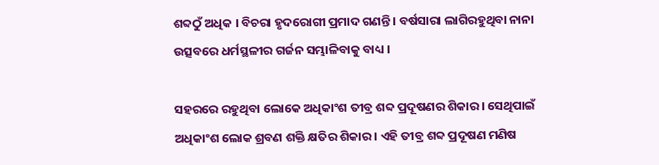ଶବ୍ଦଠୁଁ ଅଧିକ । ବିଚରା ହୃଦରୋଗୀ ପ୍ରମାଦ ଗଣନ୍ତି । ବର୍ଷସାରା ଲାଗିରହୁଥିବା ନାନା ଉତ୍ସବରେ ଧର୍ମସ୍ଥଳୀର ଗର୍ଜନ ସମ୍ଭାଳିବାକୁ ବାଧ୍ୟ ।

ସହରରେ ରହୁଥିବା ଲୋକେ ଅଧିକାଂଶ ତୀବ୍ର ଶବ୍ଦ ପ୍ରଦୂଷଣର ଶିକାର । ସେଥିପାଇଁ ଅଧିକାଂଶ ଲୋକ ଶ୍ରବଣ ଶକ୍ତି କ୍ଷତିର ଶିକାର । ଏହି ତୀବ୍ର ଶବ୍ଦ ପ୍ରଦୂଷଣ ମଣିଷ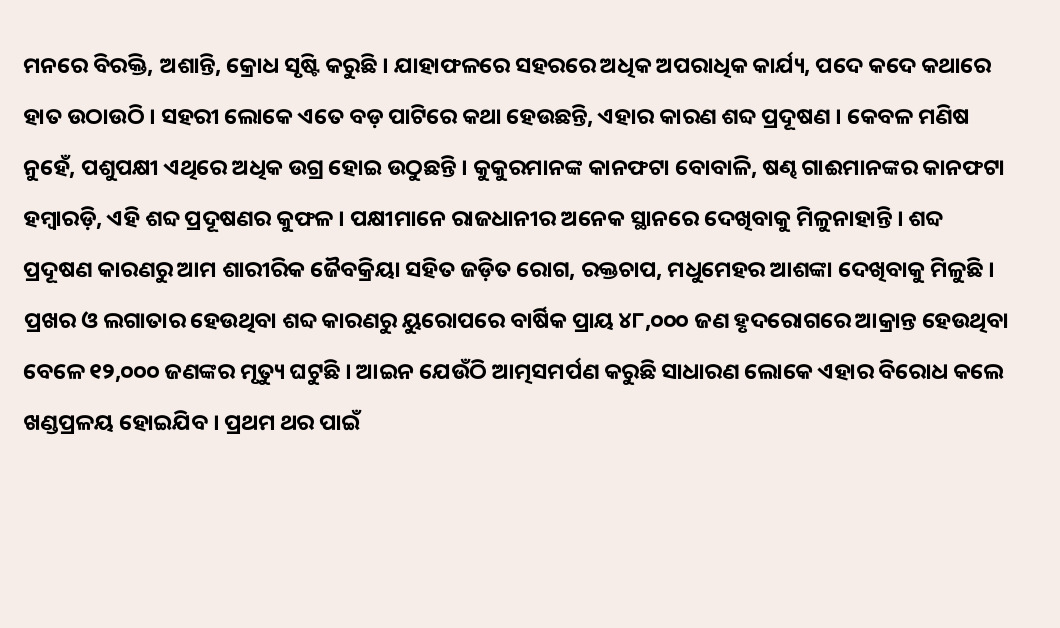ମନରେ ବିରକ୍ତି, ଅଶାନ୍ତି, କ୍ରୋଧ ସୃଷ୍ଟି କରୁଛି । ଯାହାଫଳରେ ସହରରେ ଅଧିକ ଅପରାଧିକ କାର୍ଯ୍ୟ, ପଦେ କଦେ କଥାରେ ହାତ ଉଠାଉଠି । ସହରୀ ଲୋକେ ଏତେ ବଡ଼ ପାଟିରେ କଥା ହେଉଛନ୍ତି, ଏହାର କାରଣ ଶବ୍ଦ ପ୍ରଦୂଷଣ । କେବଳ ମଣିଷ ନୁହେଁ, ପଶୁପକ୍ଷୀ ଏଥିରେ ଅଧିକ ଉଗ୍ର ହୋଇ ଉଠୁଛନ୍ତି । କୁକୁରମାନଙ୍କ କାନଫଟା ବୋବାଳି, ଷଣ୍ଢ ଗାଈମାନଙ୍କର କାନଫଟା ହମ୍ବାରଡ଼ି, ଏହି ଶବ୍ଦ ପ୍ରଦୂଷଣର କୁଫଳ । ପକ୍ଷୀମାନେ ରାଜଧାନୀର ଅନେକ ସ୍ଥାନରେ ଦେଖିବାକୁ ମିଳୁନାହାନ୍ତି । ଶବ୍ଦ ପ୍ରଦୂଷଣ କାରଣରୁ ଆମ ଶାରୀରିକ ଜୈବକ୍ରିୟା ସହିତ ଜଡ଼ିତ ରୋଗ, ରକ୍ତଚାପ, ମଧୁମେହର ଆଶଙ୍କା ଦେଖିବାକୁ ମିଳୁଛି । ପ୍ରଖର ଓ ଲଗାତାର ହେଉଥିବା ଶବ୍ଦ କାରଣରୁ ୟୁରୋପରେ ବାର୍ଷିକ ପ୍ରାୟ ୪୮,୦୦୦ ଜଣ ହୃଦରୋଗରେ ଆକ୍ରାନ୍ତ ହେଉଥିବା ବେଳେ ୧୨,୦୦୦ ଜଣଙ୍କର ମୃତ୍ୟୁ ଘଟୁଛି । ଆଇନ ଯେଉଁଠି ଆତ୍ମସମର୍ପଣ କରୁଛି ସାଧାରଣ ଲୋକେ ଏହାର ବିରୋଧ କଲେ ଖଣ୍ଡପ୍ରଳୟ ହୋଇଯିବ । ପ୍ରଥମ ଥର ପାଇଁ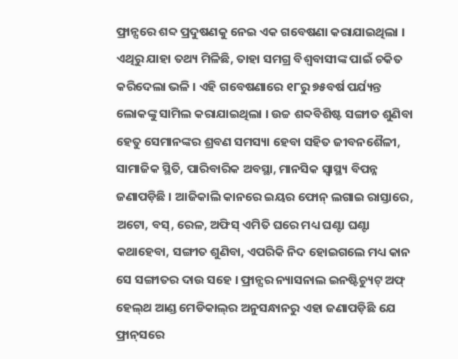ଫ୍ରାନ୍ସରେ ଶବ୍ଦ ପ୍ରଦୁଷଣକୁ ନେଇ ଏକ ଗବେଷଣା କରାଯାଇଥିଲା । ଏଥିରୁ ଯାହା ତଥ୍ୟ ମିଳିଛି, ତାହା ସମଗ୍ର ବିଶ୍ୱବାସୀଙ୍କ ପାଇଁ ଚକିତ କରିଦେଲା ଭଳି । ଏହି ଗବେଷଣାରେ ୧୮ରୁ ୭୫ବର୍ଷ ପର୍ଯ୍ୟନ୍ତ ଲୋକଙ୍କୁ ସାମିଲ କରାଯାଇଥିଲା । ଉଚ୍ଚ ଶବ୍ଦବିଶିଷ୍ଟ ସଙ୍ଗୀତ ଶୁଣିବା ହେତୁ ସେମାନଙ୍କର ଶ୍ରବଣ ସମସ୍ୟା ହେବା ସହିତ ଜୀବନଶୈଳୀ, ସାମାଜିକ ସ୍ଥିତି, ପାରିବାରିକ ଅବସ୍ଥା, ମାନସିକ ସ୍ୱାସ୍ଥ୍ୟ ବିପନ୍ନ ଜଣାପଡ଼ିଛି । ଆଜିକାଲି କାନରେ ଇୟର ଫୋନ୍‌ ଲଗାଇ ରାସ୍ତାରେ, ଅଟୋ, ବସ୍‌, ରେଳ, ଅଫିସ୍‌ ଏମିତି ଘରେ ମଧ୍ୟ ଘଣ୍ଟା ଘଣ୍ଟା କଥାହେବା, ସଙ୍ଗୀତ ଶୁଣିବା, ଏପରିକି ନିଦ ହୋଇଗଲେ ମଧ୍ୟ କାନ ସେ ସଙ୍ଗୀତର ଦାଉ ସହେ । ଫ୍ରାନ୍ସର ନ୍ୟାସନାଲ ଇନଷ୍ଟିଚ୍ୟୁଟ୍‌ ଅଫ୍‌ ହେଲ୍‌ଥ ଆଣ୍ଡ ମେଡିକାଲ୍‌ର ଅନୁସନ୍ଧାନରୁ ଏହା ଜଣାପଡ଼ିଛି ଯେ ଫ୍ରାନ୍‌ସରେ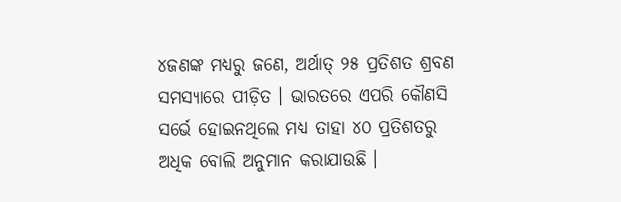୪ଜଣଙ୍କ ମଧ୍ୟରୁ ଜଣେ, ଅର୍ଥାତ୍‌ ୨୫ ପ୍ରତିଶତ ଶ୍ରବଣ ସମସ୍ୟାରେ ପୀଡ଼ିତ । ଭାରତରେ ଏପରି କୌଣସି ସର୍ଭେ ହୋଇନଥିଲେ ମଧ୍ୟ ତାହା ୪୦ ପ୍ରତିଶତରୁ ଅଧିକ ବୋଲି ଅନୁମାନ କରାଯାଉଛି ।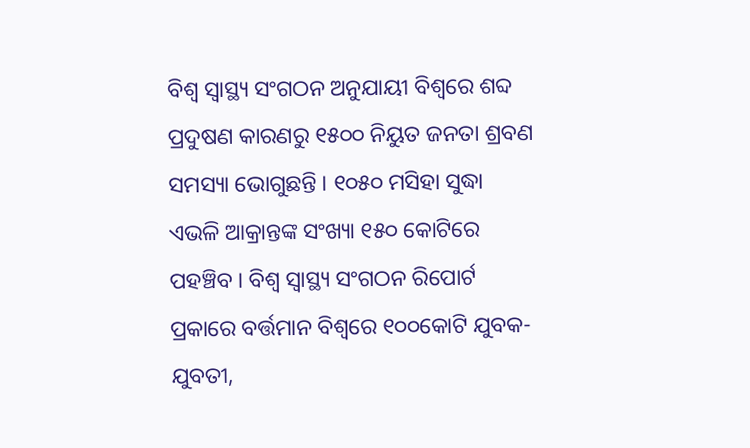ବିଶ୍ୱ ସ୍ୱାସ୍ଥ୍ୟ ସଂଗଠନ ଅନୁଯାୟୀ ବିଶ୍ୱରେ ଶବ୍ଦ ପ୍ରଦୁଷଣ କାରଣରୁ ୧୫୦୦ ନିୟୁତ ଜନତା ଶ୍ରବଣ ସମସ୍ୟା ଭୋଗୁଛନ୍ତି । ୧୦୫୦ ମସିହା ସୁଦ୍ଧା ଏଭଳି ଆକ୍ରାନ୍ତଙ୍କ ସଂଖ୍ୟା ୧୫୦ କୋଟିରେ ପହଞ୍ଚିବ । ବିଶ୍ୱ ସ୍ୱାସ୍ଥ୍ୟ ସଂଗଠନ ରିପୋର୍ଟ ପ୍ରକାରେ ବର୍ତ୍ତମାନ ବିଶ୍ୱରେ ୧୦୦କୋଟି ଯୁବକ-ଯୁବତୀ,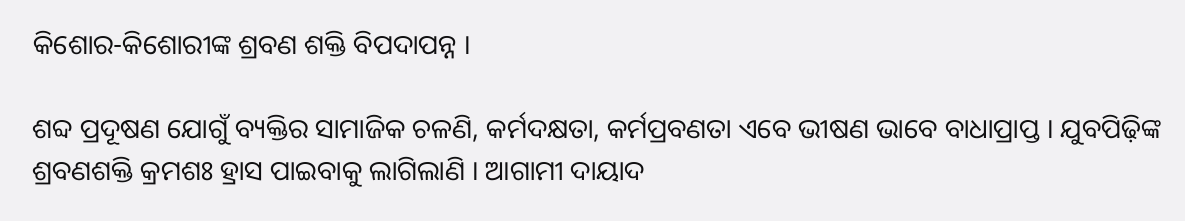କିଶୋର-କିଶୋରୀଙ୍କ ଶ୍ରବଣ ଶକ୍ତି ବିପଦାପନ୍ନ ।

ଶବ୍ଦ ପ୍ରଦୂଷଣ ଯୋଗୁଁ ବ୍ୟକ୍ତିର ସାମାଜିକ ଚଳଣି, କର୍ମଦକ୍ଷତା, କର୍ମପ୍ରବଣତା ଏବେ ଭୀଷଣ ଭାବେ ବାଧାପ୍ରାପ୍ତ । ଯୁବପିଢ଼ିଙ୍କ ଶ୍ରବଣଶକ୍ତି କ୍ରମଶଃ ହ୍ରାସ ପାଇବାକୁ ଲାଗିଲାଣି । ଆଗାମୀ ଦାୟାଦ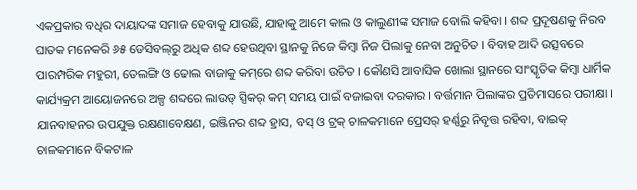ଏକପ୍ରକାର ବଧିର ଦାୟାଦଙ୍କ ସମାଜ ହେବାକୁ ଯାଉଛି, ଯାହାକୁ ଆମେ କାଲ ଓ କାଲୁଣୀଙ୍କ ସମାଜ ବୋଲି କହିବା । ଶବ୍ଦ ପ୍ରଦୂଷଣକୁ ନିରବ ଘାତକ ମନେକରି ୬୫ ଡେସିବଲ୍‌ରୁ ଅଧିକ ଶବ୍ଦ ହେଉଥିବା ସ୍ଥାନକୁ ନିଜେ କିମ୍ବା ନିଜ ପିଲାକୁ ନେବା ଅନୁଚିତ । ବିବାହ ଆଦି ଉତ୍ସବରେ ପାରମ୍ପରିକ ମହୁରୀ, ତେଲଙ୍ଗି ଓ ଢୋଲ ବାଜାକୁ କମ୍‌ରେ ଶବ୍ଦ କରିବା ଉଚିତ । କୌଣସି ଆବାସିକ ଖୋଲା ସ୍ଥାନରେ ସାଂସ୍କୃତିକ କିମ୍ବା ଧାର୍ମିକ କାର୍ଯ୍ୟକ୍ରମ ଆୟୋଜନରେ ଅଳ୍ପ ଶବ୍ଦରେ ଲାଉଡ୍‌ ସ୍ପିକର୍‌ କମ୍‌ ସମୟ ପାଇଁ ବଜାଇବା ଦରକାର । ବର୍ତ୍ତମାନ ପିଲାଙ୍କର ପ୍ରତିମାସରେ ପରୀକ୍ଷା । ଯାନବାହନର ଉପଯୁକ୍ତ ରକ୍ଷଣାବେକ୍ଷଣ, ଇଞ୍ଜିନର ଶବ୍ଦ ହ୍ରାସ, ବସ୍‌ ଓ ଟ୍ରକ୍‌ ଚାଳକମାନେ ପ୍ରେସର୍‌ ହର୍ଣ୍ଣରୁ ନିବୃତ୍ତ ରହିବା, ବାଇକ୍‌ ଚାଳକମାନେ ବିକଟାଳ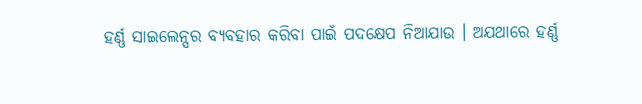ହର୍ଣ୍ଣ ସାଇଲେନ୍ସର ବ୍ୟବହାର କରିବା ପାଇଁ ପଦକ୍ଷେପ ନିଆଯାଉ । ଅଯଥାରେ ହର୍ଣ୍ଣ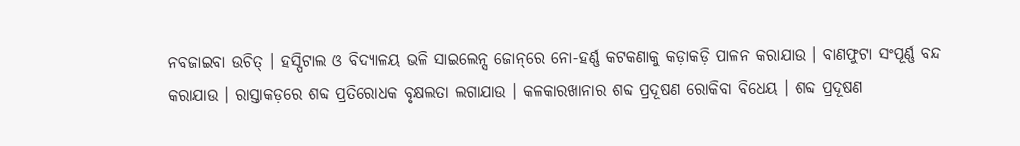ନବଜାଇବା ଉଚିତ୍‌ । ହସ୍ପିଟାଲ ଓ ବିଦ୍ୟାଳୟ ଭଳି ସାଇଲେନ୍ସ ଜୋନ୍‌ରେ ନୋ-ହର୍ଣ୍ଣ କଟକଣାକୁ କଡ଼ାକଡ଼ି ପାଳନ କରାଯାଉ । ବାଣଫୁଟା ସଂପୂର୍ଣ୍ଣ ବନ୍ଦ କରାଯାଉ । ରାସ୍ତାକଡ଼ରେ ଶବ୍ଦ ପ୍ରତିରୋଧକ ବୃକ୍ଷଲତା ଲଗାଯାଉ । କଳକାରଖାନାର ଶବ୍ଦ ପ୍ରଦୂଷଣ ରୋକିବା ବିଧେୟ । ଶବ୍ଦ ପ୍ରଦୂଷଣ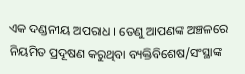ଏକ ଦଣ୍ଡନୀୟ ଅପରାଧ । ତେଣୁ ଆପଣଙ୍କ ଅଞ୍ଚଳରେ ନିୟମିତ ପ୍ରଦୂଷଣ କରୁଥିବା ବ୍ୟକ୍ତିବିଶେଷ/ସଂସ୍ଥାଙ୍କ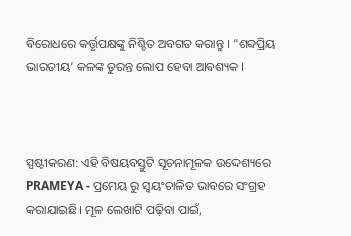ବିରୋଧରେ କର୍ତ୍ତୃପକ୍ଷଙ୍କୁ ନିଶ୍ଚିତ ଅବଗତ କରାନ୍ତୁ । "ଶବ୍ଦପ୍ରିୟ ଭାରତୀୟ’ କଳଙ୍କ ତୁରନ୍ତ ଲୋପ ହେବା ଆବଶ୍ୟକ ।



ସ୍ପଷ୍ଟୀକରଣ: ଏହି ବିଷୟବସ୍ତୁଟି ସୂଚନାମୂଳକ ଉଦ୍ଦେଶ୍ୟରେ PRAMEYA - ପ୍ରମେୟ ରୁ ସ୍ୱୟଂଚାଳିତ ଭାବରେ ସଂଗ୍ରହ କରାଯାଇଛି। ମୂଳ ଲେଖାଟି ପଢ଼ିବା ପାଇଁ,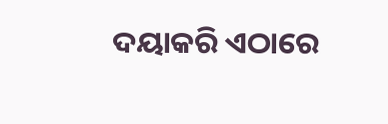ଦୟାକରି ଏଠାରେ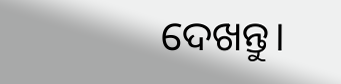ଦେଖନ୍ତୁ।